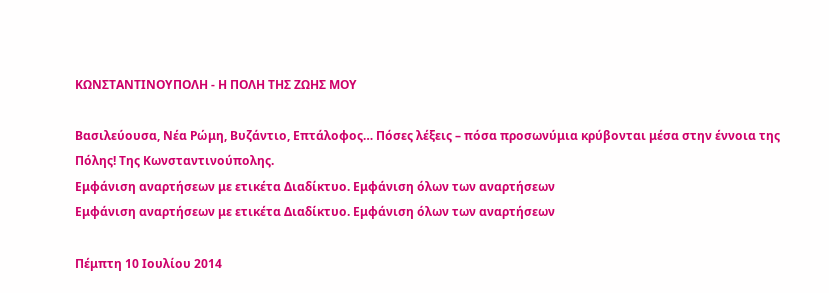ΚΩΝΣΤΑΝΤΙΝΟΥΠΟΛΗ - Η ΠΟΛΗ ΤΗΣ ΖΩΗΣ ΜΟΥ

Βασιλεύουσα, Νέα Ρώμη, Βυζάντιο, Επτάλοφος… Πόσες λέξεις – πόσα προσωνύμια κρύβονται μέσα στην έννοια της Πόλης! Της Κωνσταντινούπολης.
Εμφάνιση αναρτήσεων με ετικέτα Διαδίκτυο. Εμφάνιση όλων των αναρτήσεων
Εμφάνιση αναρτήσεων με ετικέτα Διαδίκτυο. Εμφάνιση όλων των αναρτήσεων

Πέμπτη 10 Ιουλίου 2014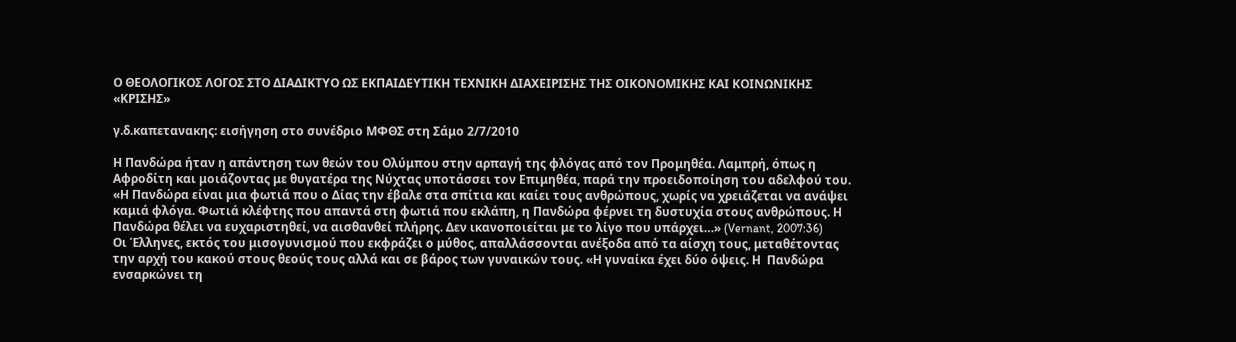Ο ΘΕΟΛΟΓΙΚΟΣ ΛΟΓΟΣ ΣΤΟ ΔΙΑΔΙΚΤΥΟ ΩΣ ΕΚΠΑΙΔΕΥΤΙΚΗ ΤΕΧΝΙΚΗ ΔΙΑΧΕΙΡΙΣΗΣ ΤΗΣ ΟΙΚΟΝΟΜΙΚΗΣ ΚΑΙ ΚΟΙΝΩΝΙΚΗΣ «ΚΡΙΣΗΣ»

γ.δ.καπετανακης: εισήγηση στο συνέδριο ΜΦΘΣ στη Σάμο 2/7/2010

Η Πανδώρα ήταν η απάντηση των θεών του Ολύμπου στην αρπαγή της φλόγας από τον Προμηθέα. Λαμπρή, όπως η Αφροδίτη και μοιάζοντας με θυγατέρα της Νύχτας υποτάσσει τον Επιμηθέα, παρά την προειδοποίηση του αδελφού του. «Η Πανδώρα είναι μια φωτιά που ο Δίας την έβαλε στα σπίτια και καίει τους ανθρώπους, χωρίς να χρειάζεται να ανάψει καμιά φλόγα. Φωτιά κλέφτης που απαντά στη φωτιά που εκλάπη, η Πανδώρα φέρνει τη δυστυχία στους ανθρώπους. Η Πανδώρα θέλει να ευχαριστηθεί, να αισθανθεί πλήρης. Δεν ικανοποιείται με το λίγο που υπάρχει…» (Vernant, 2007:36)
Οι Έλληνες, εκτός του μισογυνισμού που εκφράζει ο μύθος, απαλλάσσονται ανέξοδα από τα αίσχη τους, μεταθέτοντας την αρχή του κακού στους θεούς τους αλλά και σε βάρος των γυναικών τους. «Η γυναίκα έχει δύο όψεις. Η  Πανδώρα ενσαρκώνει τη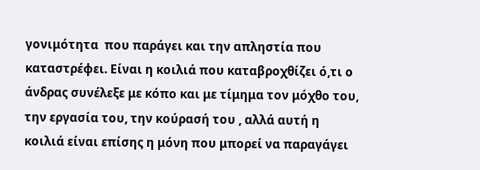γονιμότητα  που παράγει και την απληστία που καταστρέφει. Είναι η κοιλιά που καταβροχθίζει ό,τι ο άνδρας συνέλεξε με κόπο και με τίμημα τον μόχθο του, την εργασία του, την κούρασή του , αλλά αυτή η κοιλιά είναι επίσης η μόνη που μπορεί να παραγάγει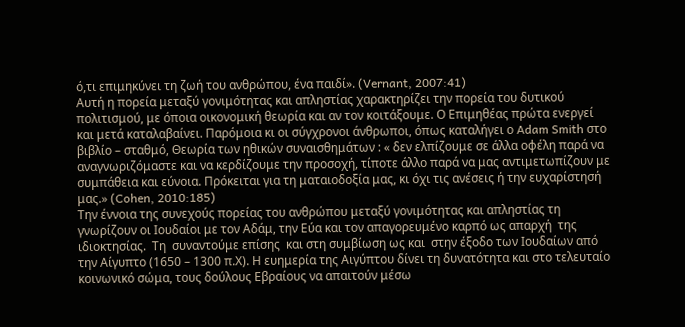ό,τι επιμηκύνει τη ζωή του ανθρώπου, ένα παιδί». (Vernant, 2007:41)
Αυτή η πορεία μεταξύ γονιμότητας και απληστίας χαρακτηρίζει την πορεία του δυτικού πολιτισμού, με όποια οικονομική θεωρία και αν τον κοιτάξουμε. Ο Επιμηθέας πρώτα ενεργεί και μετά καταλαβαίνει. Παρόμοια κι οι σύγχρονοι άνθρωποι, όπως καταλήγει ο Adam Smith στο βιβλίο – σταθμό, Θεωρία των ηθικών συναισθημάτων : « δεν ελπίζουμε σε άλλα οφέλη παρά να  αναγνωριζόμαστε και να κερδίζουμε την προσοχή, τίποτε άλλο παρά να μας αντιμετωπίζουν με συμπάθεια και εύνοια. Πρόκειται για τη ματαιοδοξία μας, κι όχι τις ανέσεις ή την ευχαρίστησή μας.» (Cohen, 2010:185)
Την έννοια της συνεχούς πορείας του ανθρώπου μεταξύ γονιμότητας και απληστίας τη γνωρίζουν οι Ιουδαίοι με τον Αδάμ, την Εύα και τον απαγορευμένο καρπό ως απαρχή  της ιδιοκτησίας.  Τη  συναντούμε επίσης  και στη συμβίωση ως και  στην έξοδο των Ιουδαίων από την Αίγυπτο (1650 – 1300 π.Χ). Η ευημερία της Αιγύπτου δίνει τη δυνατότητα και στο τελευταίο κοινωνικό σώμα, τους δούλους Εβραίους να απαιτούν μέσω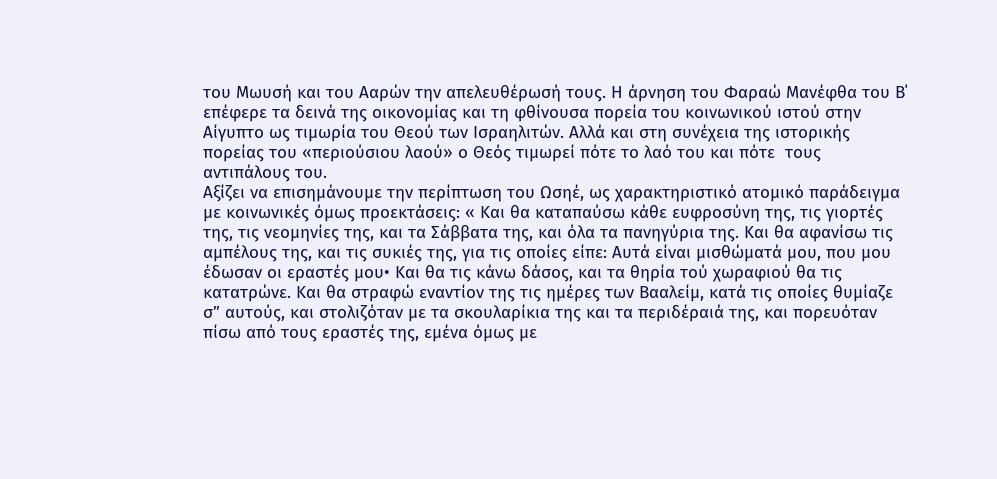του Μωυσή και του Ααρών την απελευθέρωσή τους. Η άρνηση του Φαραώ Μανέφθα του Β΄ επέφερε τα δεινά της οικονομίας και τη φθίνουσα πορεία του κοινωνικού ιστού στην Αίγυπτο ως τιμωρία του Θεού των Ισραηλιτών. Αλλά και στη συνέχεια της ιστορικής πορείας του «περιούσιου λαού» ο Θεός τιμωρεί πότε το λαό του και πότε  τους αντιπάλους του.
Αξίζει να επισημάνουμε την περίπτωση του Ωσηέ, ως χαρακτηριστικό ατομικό παράδειγμα με κοινωνικές όμως προεκτάσεις: « Και θα καταπαύσω κάθε ευφροσύνη της, τις γιορτές της, τις νεομηνίες της, και τα Σάββατα της, και όλα τα πανηγύρια της. Και θα αφανίσω τις αμπέλους της, και τις συκιές της, για τις οποίες είπε: Αυτά είναι μισθώματά μου, που μου έδωσαν οι εραστές μου• Και θα τις κάνω δάσος, και τα θηρία τού χωραφιού θα τις κατατρώνε. Και θα στραφώ εναντίον της τις ημέρες των Βααλείμ, κατά τις οποίες θυμίαζε σ” αυτούς, και στολιζόταν με τα σκουλαρίκια της και τα περιδέραιά της, και πορευόταν πίσω από τους εραστές της, εμένα όμως με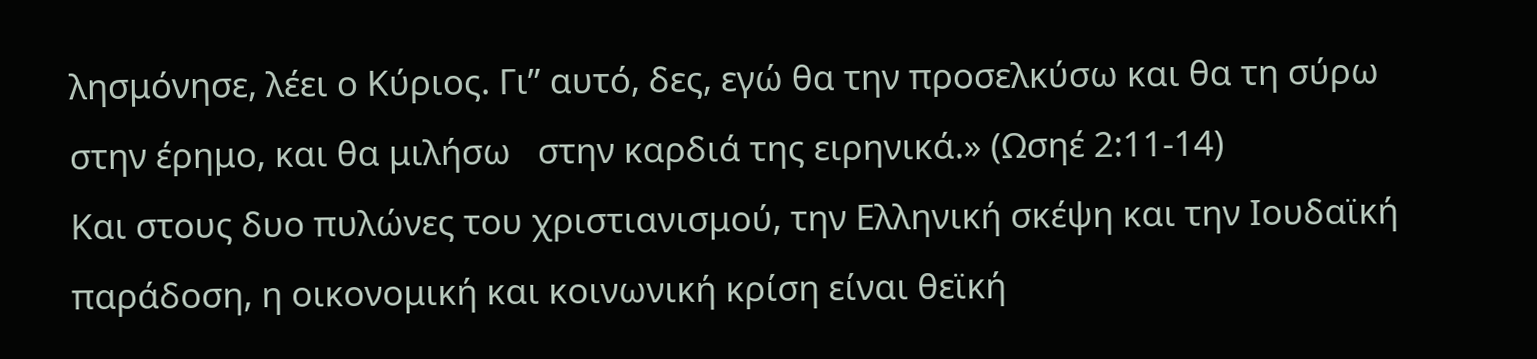λησμόνησε, λέει ο Κύριος. Γι” αυτό, δες, εγώ θα την προσελκύσω και θα τη σύρω στην έρημο, και θα μιλήσω   στην καρδιά της ειρηνικά.» (Ωσηέ 2:11-14)
Και στους δυο πυλώνες του χριστιανισμού, την Ελληνική σκέψη και την Ιουδαϊκή παράδοση, η οικονομική και κοινωνική κρίση είναι θεϊκή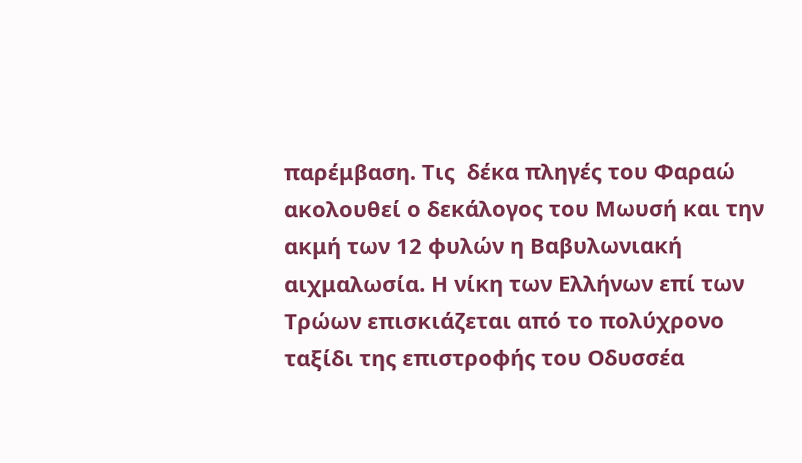παρέμβαση. Τις  δέκα πληγές του Φαραώ ακολουθεί ο δεκάλογος του Μωυσή και την ακμή των 12 φυλών η Βαβυλωνιακή αιχμαλωσία. Η νίκη των Ελλήνων επί των Τρώων επισκιάζεται από το πολύχρονο ταξίδι της επιστροφής του Οδυσσέα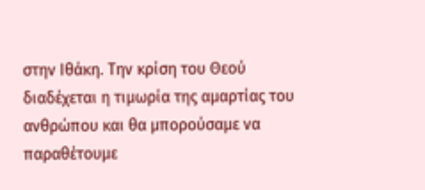στην Ιθάκη. Την κρίση του Θεού διαδέχεται η τιμωρία της αμαρτίας του ανθρώπου και θα μπορούσαμε να παραθέτουμε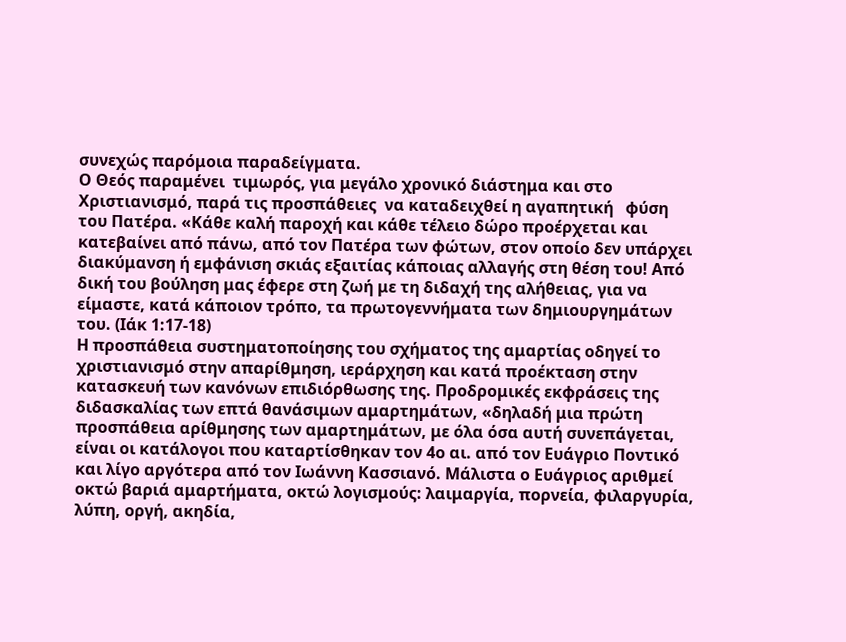συνεχώς παρόμοια παραδείγματα.
Ο Θεός παραμένει  τιμωρός, για μεγάλο χρονικό διάστημα και στο Χριστιανισμό, παρά τις προσπάθειες  να καταδειχθεί η αγαπητική   φύση του Πατέρα. «Κάθε καλή παροχή και κάθε τέλειο δώρο προέρχεται και κατεβαίνει από πάνω, από τον Πατέρα των φώτων, στον οποίο δεν υπάρχει διακύμανση ή εμφάνιση σκιάς εξαιτίας κάποιας αλλαγής στη θέση του! Από δική του βούληση μας έφερε στη ζωή με τη διδαχή της αλήθειας, για να είμαστε, κατά κάποιον τρόπο, τα πρωτογεννήματα των δημιουργημάτων του. (Ιάκ 1:17-18)
Η προσπάθεια συστηματοποίησης του σχήματος της αμαρτίας οδηγεί το χριστιανισμό στην απαρίθμηση, ιεράρχηση και κατά προέκταση στην κατασκευή των κανόνων επιδιόρθωσης της. Προδρομικές εκφράσεις της διδασκαλίας των επτά θανάσιμων αμαρτημάτων, «δηλαδή μια πρώτη προσπάθεια αρίθμησης των αμαρτημάτων, με όλα όσα αυτή συνεπάγεται, είναι οι κατάλογοι που καταρτίσθηκαν τον 4ο αι. από τον Ευάγριο Ποντικό και λίγο αργότερα από τον Ιωάννη Κασσιανό. Μάλιστα ο Ευάγριος αριθμεί οκτώ βαριά αμαρτήματα, οκτώ λογισμούς: λαιμαργία, πορνεία, φιλαργυρία, λύπη, οργή, ακηδία,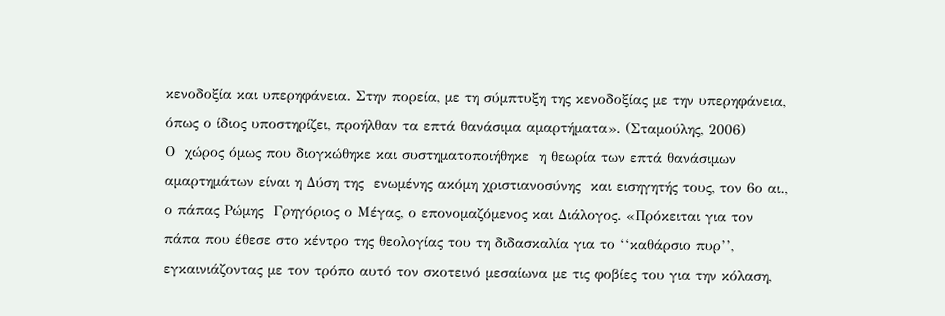κενοδοξία και υπερηφάνεια. Στην πορεία, με τη σύμπτυξη της κενοδοξίας με την υπερηφάνεια, όπως ο ίδιος υποστηρίζει, προήλθαν τα επτά θανάσιμα αμαρτήματα». (Σταμούλης, 2006)
Ο  χώρος όμως που διογκώθηκε και συστηματοποιήθηκε  η θεωρία των επτά θανάσιμων αμαρτημάτων είναι η Δύση της  ενωμένης ακόμη χριστιανοσύνης  και εισηγητής τους, τον 6ο αι., ο πάπας Ρώμης  Γρηγόριος ο Μέγας, ο επονομαζόμενος και Διάλογος. «Πρόκειται για τον πάπα που έθεσε στο κέντρο της θεολογίας του τη διδασκαλία για το ‘‘καθάρσιο πυρ’’, εγκαινιάζοντας με τον τρόπο αυτό τον σκοτεινό μεσαίωνα με τις φοβίες του για την κόλαση,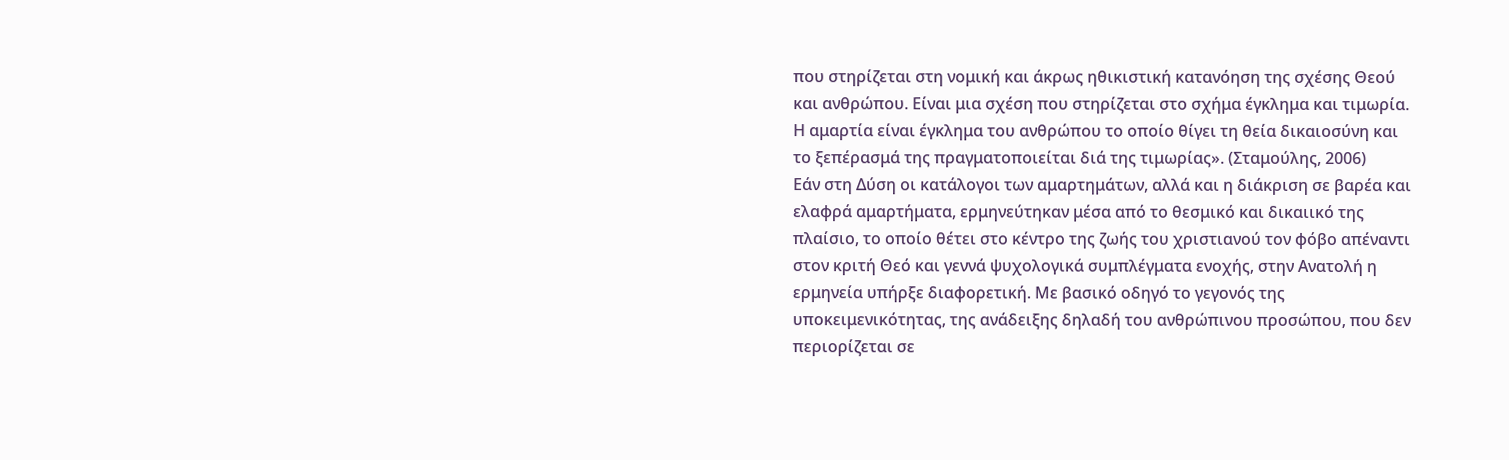που στηρίζεται στη νομική και άκρως ηθικιστική κατανόηση της σχέσης Θεού και ανθρώπου. Είναι μια σχέση που στηρίζεται στο σχήμα έγκλημα και τιμωρία. Η αμαρτία είναι έγκλημα του ανθρώπου το οποίο θίγει τη θεία δικαιοσύνη και το ξεπέρασμά της πραγματοποιείται διά της τιμωρίας». (Σταμούλης, 2006)
Εάν στη Δύση οι κατάλογοι των αμαρτημάτων, αλλά και η διάκριση σε βαρέα και ελαφρά αμαρτήματα, ερμηνεύτηκαν μέσα από το θεσμικό και δικαιικό της πλαίσιο, το οποίο θέτει στο κέντρο της ζωής του χριστιανού τον φόβο απέναντι στον κριτή Θεό και γεννά ψυχολογικά συμπλέγματα ενοχής, στην Ανατολή η ερμηνεία υπήρξε διαφορετική. Με βασικό οδηγό το γεγονός της υποκειμενικότητας, της ανάδειξης δηλαδή του ανθρώπινου προσώπου, που δεν περιορίζεται σε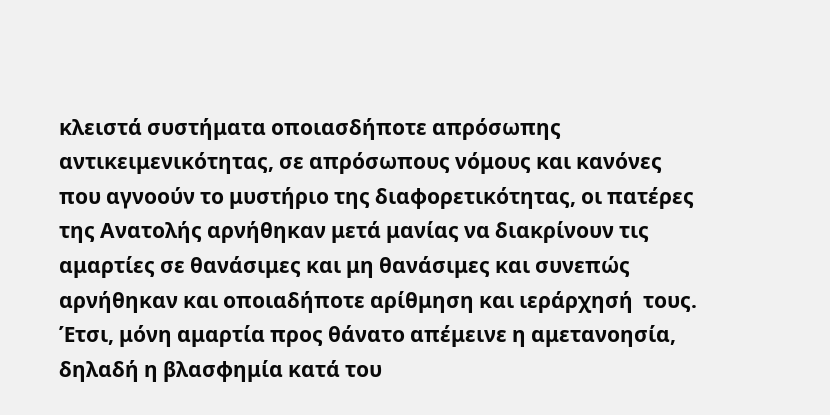κλειστά συστήματα οποιασδήποτε απρόσωπης αντικειμενικότητας, σε απρόσωπους νόμους και κανόνες που αγνοούν το μυστήριο της διαφορετικότητας, οι πατέρες της Ανατολής αρνήθηκαν μετά μανίας να διακρίνουν τις αμαρτίες σε θανάσιμες και μη θανάσιμες και συνεπώς αρνήθηκαν και οποιαδήποτε αρίθμηση και ιεράρχησή  τους.
Έτσι, μόνη αμαρτία προς θάνατο απέμεινε η αμετανοησία, δηλαδή η βλασφημία κατά του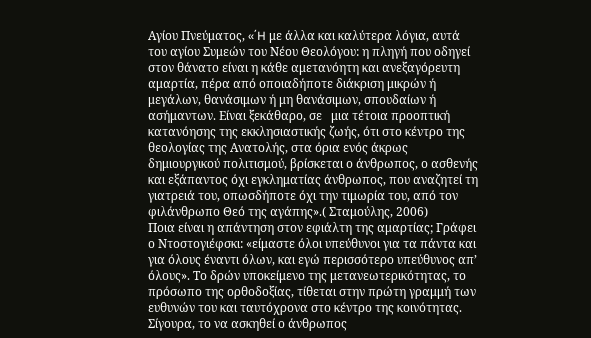Αγίου Πνεύματος, «΄H με άλλα και καλύτερα λόγια, αυτά του αγίου Συμεών του Νέου Θεολόγου: η πληγή που οδηγεί στον θάνατο είναι η κάθε αμετανόητη και ανεξαγόρευτη αμαρτία, πέρα από οποιαδήποτε διάκριση μικρών ή μεγάλων, θανάσιμων ή μη θανάσιμων, σπουδαίων ή ασήμαντων. Είναι ξεκάθαρο, σε   μια τέτοια προοπτική κατανόησης της εκκλησιαστικής ζωής, ότι στο κέντρο της θεολογίας της Ανατολής, στα όρια ενός άκρως δημιουργικού πολιτισμού, βρίσκεται ο άνθρωπος, ο ασθενής και εξάπαντος όχι εγκληματίας άνθρωπος, που αναζητεί τη γιατρειά του, οπωσδήποτε όχι την τιμωρία του, από τον φιλάνθρωπο Θεό της αγάπης».( Σταμούλης, 2006)
Ποια είναι η απάντηση στον εφιάλτη της αμαρτίας; Γράφει ο Ντοστογιέφσκι: «είμαστε όλοι υπεύθυνοι για τα πάντα και για όλους έναντι όλων, και εγώ περισσότερο υπεύθυνος απ’ όλους». Το δρών υποκείμενο της μετανεωτερικότητας, το πρόσωπο της ορθοδοξίας, τίθεται στην πρώτη γραμμή των ευθυνών του και ταυτόχρονα στο κέντρο της κοινότητας.  Σίγουρα, το να ασκηθεί ο άνθρωπος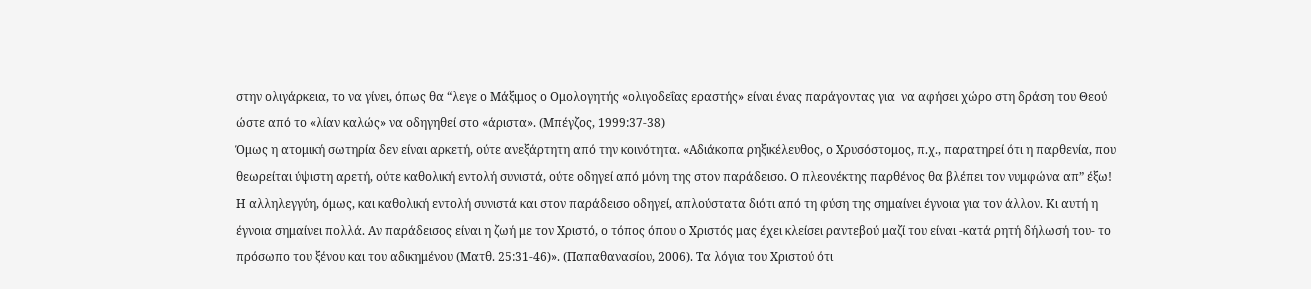στην ολιγάρκεια, το να γίνει, όπως θα “λεγε ο Μάξιμος ο Ομολογητής «ολιγοδεΐας εραστής» είναι ένας παράγοντας για  να αφήσει χώρο στη δράση του Θεού ώστε από το «λίαν καλώς» να οδηγηθεί στο «άριστα». (Μπέγζος, 1999:37-38)
Όμως η ατομική σωτηρία δεν είναι αρκετή, ούτε ανεξάρτητη από την κοινότητα. «Αδιάκοπα ρηξικέλευθος, ο Χρυσόστομος, π.χ., παρατηρεί ότι η παρθενία, που θεωρείται ύψιστη αρετή, ούτε καθολική εντολή συνιστά, ούτε οδηγεί από μόνη της στον παράδεισο. Ο πλεονέκτης παρθένος θα βλέπει τον νυμφώνα απ” έξω! Η αλληλεγγύη, όμως, και καθολική εντολή συνιστά και στον παράδεισο οδηγεί, απλούστατα διότι από τη φύση της σημαίνει έγνοια για τον άλλον. Κι αυτή η έγνοια σημαίνει πολλά. Αν παράδεισος είναι η ζωή με τον Χριστό, ο τόπος όπου ο Χριστός μας έχει κλείσει ραντεβού μαζί του είναι -κατά ρητή δήλωσή του- το πρόσωπο του ξένου και του αδικημένου (Ματθ. 25:31-46)». (Παπαθανασίου, 2006). Τα λόγια του Χριστού ότι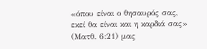«όπου είναι ο θησαυρός σας, εκεί θα είναι και η καρδιά σας» (Ματθ. 6:21) μας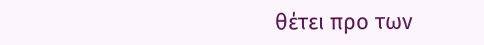θέτει προ των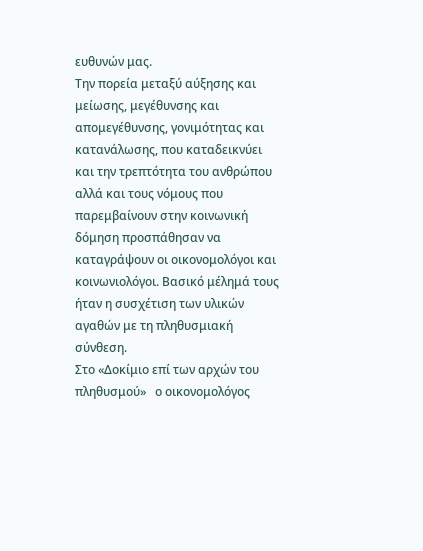ευθυνών μας.
Την πορεία μεταξύ αύξησης και μείωσης, μεγέθυνσης και απομεγέθυνσης, γονιμότητας και κατανάλωσης, που καταδεικνύει και την τρεπτότητα του ανθρώπου αλλά και τους νόμους που παρεμβαίνουν στην κοινωνική δόμηση προσπάθησαν να καταγράψουν οι οικονομολόγοι και κοινωνιολόγοι. Βασικό μέλημά τους ήταν η συσχέτιση των υλικών αγαθών με τη πληθυσμιακή σύνθεση.
Στο «Δοκίμιο επί των αρχών του πληθυσμού»   ο οικονομολόγος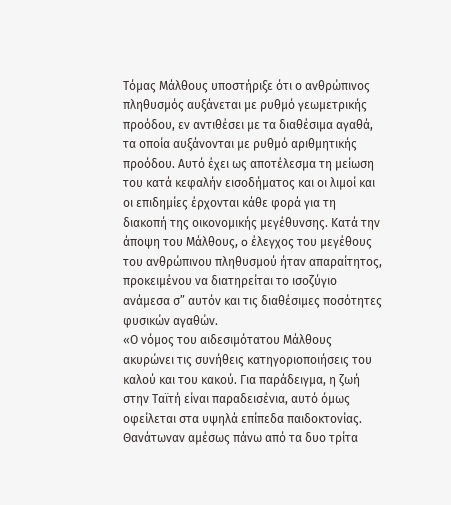Τόμας Μάλθους υποστήριξε ότι ο ανθρώπινος πληθυσμός αυξάνεται με ρυθμό γεωμετρικής προόδου, εν αντιθέσει με τα διαθέσιμα αγαθά, τα οποία αυξάνονται με ρυθμό αριθμητικής προόδου. Αυτό έχει ως αποτέλεσμα τη μείωση του κατά κεφαλήν εισοδήματος και οι λιμοί και οι επιδημίες έρχονται κάθε φορά για τη διακοπή της οικονομικής μεγέθυνσης. Κατά την άποψη του Μάλθους, o έλεγχος του μεγέθους του ανθρώπινου πληθυσμού ήταν απαραίτητος, προκειμένου να διατηρείται το ισοζύγιο ανάμεσα σ” αυτόν και τις διαθέσιμες ποσότητες φυσικών αγαθών.
«Ο νόμος του αιδεσιμότατου Μάλθους ακυρώνει τις συνήθεις κατηγοριοποιήσεις του καλού και του κακού. Για παράδειγμα, η ζωή στην Ταϊτή είναι παραδεισένια, αυτό όμως οφείλεται στα υψηλά επίπεδα παιδοκτονίας. Θανάτωναν αμέσως πάνω από τα δυο τρίτα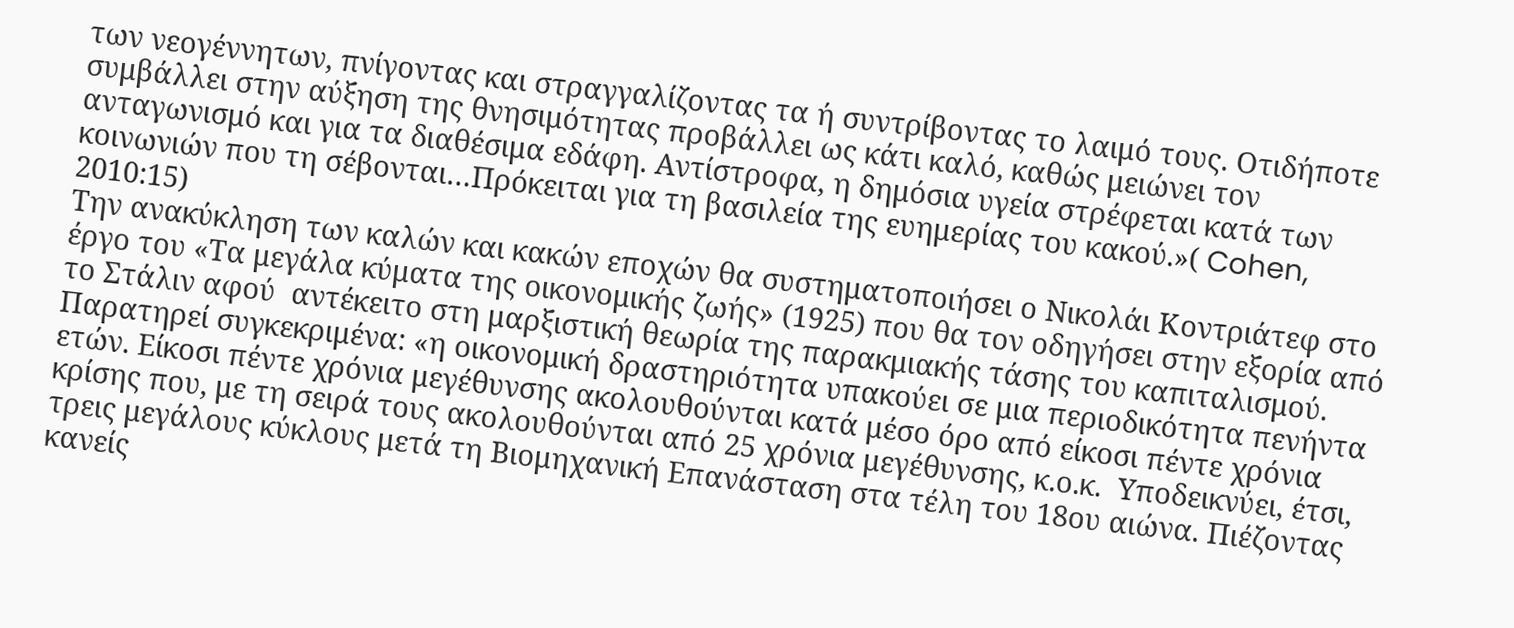των νεογέννητων, πνίγοντας και στραγγαλίζοντας τα ή συντρίβοντας το λαιμό τους. Οτιδήποτε συμβάλλει στην αύξηση της θνησιμότητας προβάλλει ως κάτι καλό, καθώς μειώνει τον ανταγωνισμό και για τα διαθέσιμα εδάφη. Αντίστροφα, η δημόσια υγεία στρέφεται κατά των κοινωνιών που τη σέβονται…Πρόκειται για τη βασιλεία της ευημερίας του κακού.»( Cohen, 2010:15)
Την ανακύκληση των καλών και κακών εποχών θα συστηματοποιήσει ο Νικολάι Κοντριάτεφ στο έργο του «Τα μεγάλα κύματα της οικονομικής ζωής» (1925) που θα τον οδηγήσει στην εξορία από το Στάλιν αφού  αντέκειτο στη μαρξιστική θεωρία της παρακμιακής τάσης του καπιταλισμού. Παρατηρεί συγκεκριμένα: «η οικονομική δραστηριότητα υπακούει σε μια περιοδικότητα πενήντα ετών. Είκοσι πέντε χρόνια μεγέθυνσης ακολουθούνται κατά μέσο όρο από είκοσι πέντε χρόνια κρίσης που, με τη σειρά τους ακολουθούνται από 25 χρόνια μεγέθυνσης, κ.ο.κ.  Υποδεικνύει, έτσι, τρεις μεγάλους κύκλους μετά τη Βιομηχανική Επανάσταση στα τέλη του 18ου αιώνα. Πιέζοντας κανείς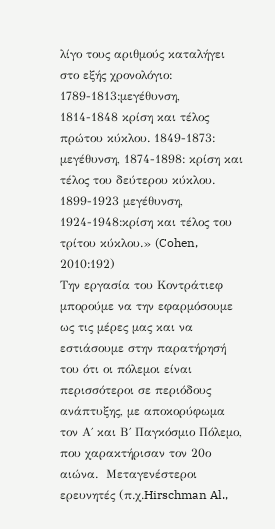λίγο τους αριθμούς καταλήγει στο εξής χρονολόγιο: 1789-1813:μεγέθυνση,  1814-1848 κρίση και τέλος πρώτου κύκλου. 1849-1873: μεγέθυνση, 1874-1898: κρίση και τέλος του δεύτερου κύκλου. 1899-1923 μεγέθυνση, 1924-1948:κρίση και τέλος του τρίτου κύκλου.» (Cohen, 2010:192)
Την εργασία του Κοντράτιεφ μπορούμε να την εφαρμόσουμε ως τις μέρες μας και να εστιάσουμε στην παρατήρησή του ότι οι πόλεμοι είναι περισσότεροι σε περιόδους ανάπτυξης, με αποκορύφωμα τον Α΄ και Β΄ Παγκόσμιο Πόλεμο, που χαρακτήρισαν τον 20ο αιώνα.  Μεταγενέστεροι ερευνητές (π.χ.Hirschman Al.,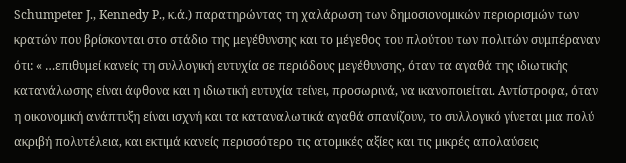Schumpeter J., Kennedy P., κ.ά.) παρατηρώντας τη χαλάρωση των δημοσιονομικών περιορισμών των κρατών που βρίσκονται στο στάδιο της μεγέθυνσης και το μέγεθος του πλούτου των πολιτών συμπέραναν ότι: « …επιθυμεί κανείς τη συλλογική ευτυχία σε περιόδους μεγέθυνσης, όταν τα αγαθά της ιδιωτικής κατανάλωσης είναι άφθονα και η ιδιωτική ευτυχία τείνει, προσωρινά, να ικανοποιείται. Αντίστροφα, όταν η οικονομική ανάπτυξη είναι ισχνή και τα καταναλωτικά αγαθά σπανίζουν, το συλλογικό γίνεται μια πολύ ακριβή πολυτέλεια, και εκτιμά κανείς περισσότερο τις ατομικές αξίες και τις μικρές απολαύσεις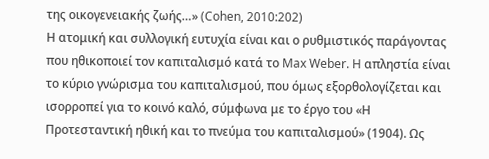της οικογενειακής ζωής…» (Cohen, 2010:202)
Η ατομική και συλλογική ευτυχία είναι και ο ρυθμιστικός παράγοντας που ηθικοποιεί τον καπιταλισμό κατά το Max Weber. H απληστία είναι το κύριο γνώρισμα του καπιταλισμού, που όμως εξορθολογίζεται και ισορροπεί για το κοινό καλό, σύμφωνα με το έργο του «Η Προτεσταντική ηθική και το πνεύμα του καπιταλισμού» (1904). Ως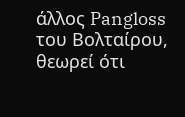άλλος Pangloss του Βολταίρου, θεωρεί ότι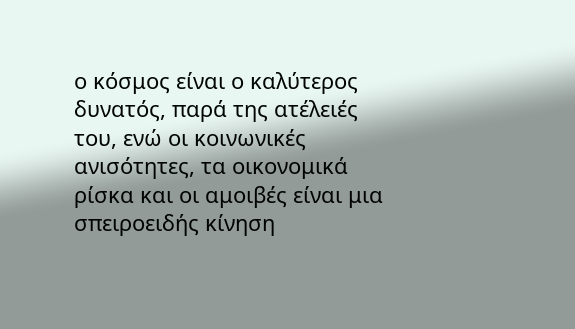ο κόσμος είναι ο καλύτερος δυνατός, παρά της ατέλειές του, ενώ οι κοινωνικές ανισότητες, τα οικονομικά ρίσκα και οι αμοιβές είναι μια σπειροειδής κίνηση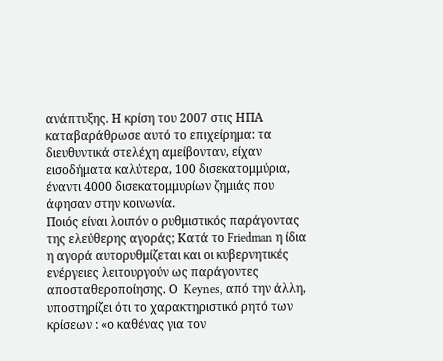ανάπτυξης. Η κρίση του 2007 στις ΗΠΑ καταβαράθρωσε αυτό το επιχείρημα: τα διευθυντικά στελέχη αμείβονταν, είχαν εισοδήματα καλύτερα, 100 δισεκατομμύρια, έναντι 4000 δισεκατομμυρίων ζημιάς που άφησαν στην κοινωνία.
Ποιός είναι λοιπόν ο ρυθμιστικός παράγοντας της ελεύθερης αγοράς; Κατά το Friedman η ίδια η αγορά αυτορυθμίζεται και οι κυβερνητικές ενέργειες λειτουργούν ως παράγοντες αποσταθεροποίησης. Ο  Keynes, από την άλλη, υποστηρίζει ότι το χαρακτηριστικό ρητό των κρίσεων : «ο καθένας για τον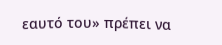εαυτό του» πρέπει να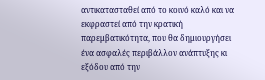αντικατασταθεί από το κοινό καλό και να εκφραστεί από την κρατική παρεμβατικότητα, που θα δημιουργήσει ένα ασφαλές περιβάλλον ανάπτυξης κι εξόδου από την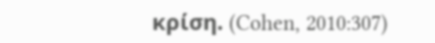κρίση. (Cohen, 2010:307)